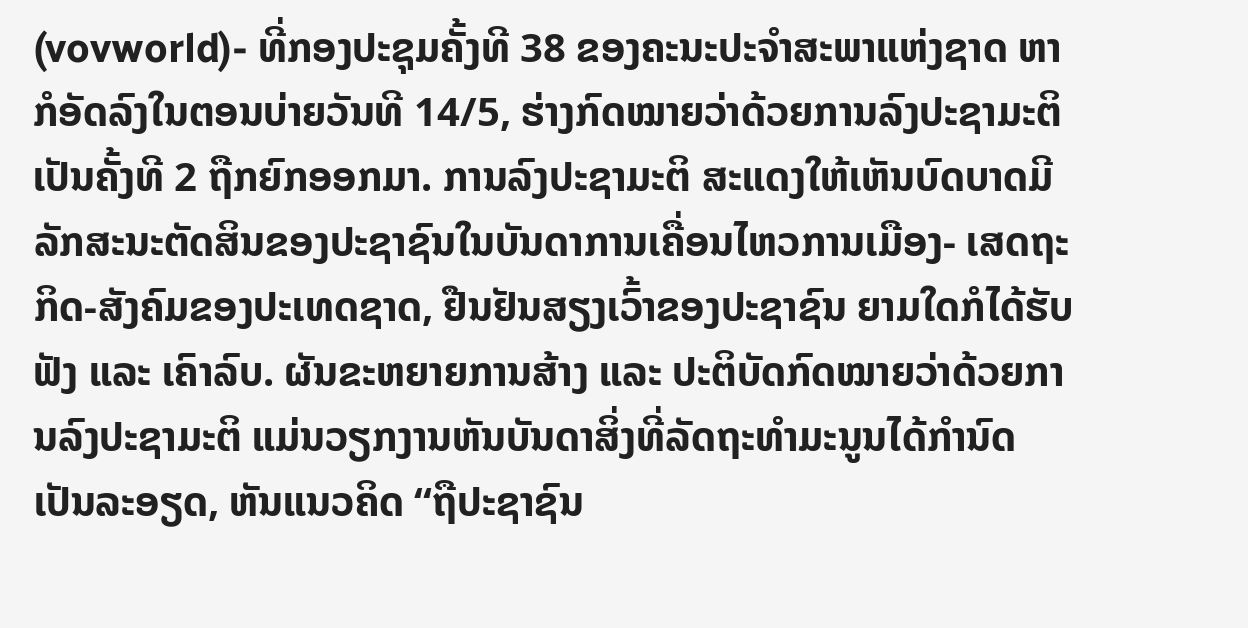(vovworld)- ທີ່ກອງປະຊຸມຄັ້ງທີ 38 ຂອງຄະນະປະຈຳສະພາແຫ່ງຊາດ ຫາກໍອັດລົງໃນຕອນບ່າຍວັນທີ 14/5, ຮ່າງກົດໝາຍວ່າດ້ວຍການລົງປະຊາມະຕິ ເປັນຄັ້ງທີ 2 ຖືກຍົກອອກມາ. ການລົງປະຊາມະຕິ ສະແດງໃຫ້ເຫັນບົດບາດມີລັກສະນະຕັດສິນຂອງປະຊາຊົນໃນບັນດາການເຄື່ອນໄຫວການເມືອງ- ເສດຖະກິດ-ສັງຄົມຂອງປະເທດຊາດ, ຢືນຢັນສຽງເວົ້າຂອງປະຊາຊົນ ຍາມໃດກໍໄດ້ຮັບຟັງ ແລະ ເຄົາລົບ. ຜັນຂະຫຍາຍການສ້າງ ແລະ ປະຕິບັດກົດໝາຍວ່າດ້ວຍການລົງປະຊາມະຕິ ແມ່ນວຽກງານຫັນບັນດາສິ່ງທີ່ລັດຖະທຳມະນູນໄດ້ກຳນົດເປັນລະອຽດ, ຫັນແນວຄິດ “ຖືປະຊາຊົນ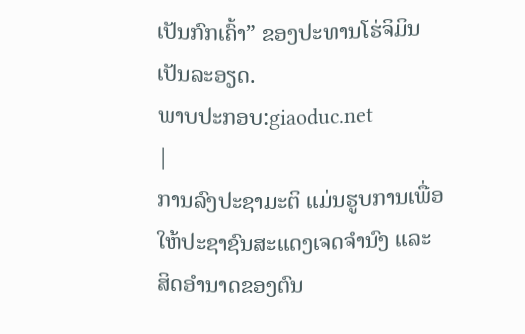ເປັນກົກເຄົ້າ” ຂອງປະທານໂຮ່ຈິມິນ ເປັນລະອຽດ.
ພາບປະກອບ:giaoduc.net
|
ການລົງປະຊາມະຕິ ແມ່ນຮູບການເພື່ອໃຫ້ປະຊາຊົນສະແດງເຈດຈຳນົງ ແລະ ສິດອຳນາດຂອງຕົນ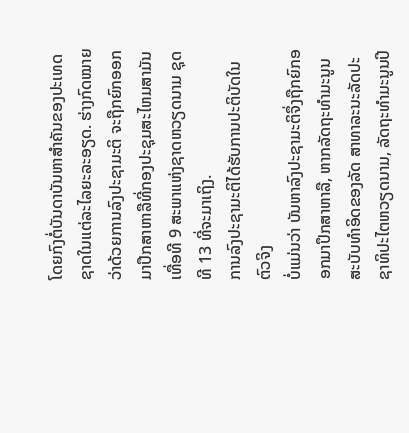ໂດຍກົງຕໍ່ບັນດາບັນຫາສຳຄັນຂອງປະເທດຊາດໃນແຕ່ລະໄລຍະລະອຽດ. ຮ່າງກົດໝາຍວ່າດ້ວຍການລົງປະຊາມະຕິ ຈະຖືກຍົກອອກມາປຶກສາຫາລືທີ່ກອງປະຊຸມສະໄຫມສາມັນເທື່ອທີ 9 ສະພາແຫ່ງຊາດຫວຽດນາມ ຊຸດທີ 13 ທີ່ຈະມາເຖິງ.
ການລົງປະຊາມະຕິໄດ້ຮັບການປະຕິບັດໃນຕົວຈິງ
ບໍ່ແມ່ນວ່າ ບັນຫາລົງປະຊາມະຕິຈຶ່ງຖືກຍົກອອກມາປຶກສາຫາລື, ຫາກລັດຖະທຳມະນູນສະບັບທຳອິດຂອງລັດ ສາທາລະນະລັດປະຊາທິປະໄຕຫວຽດນາມ, ລັດຖະທຳມະນູນປີ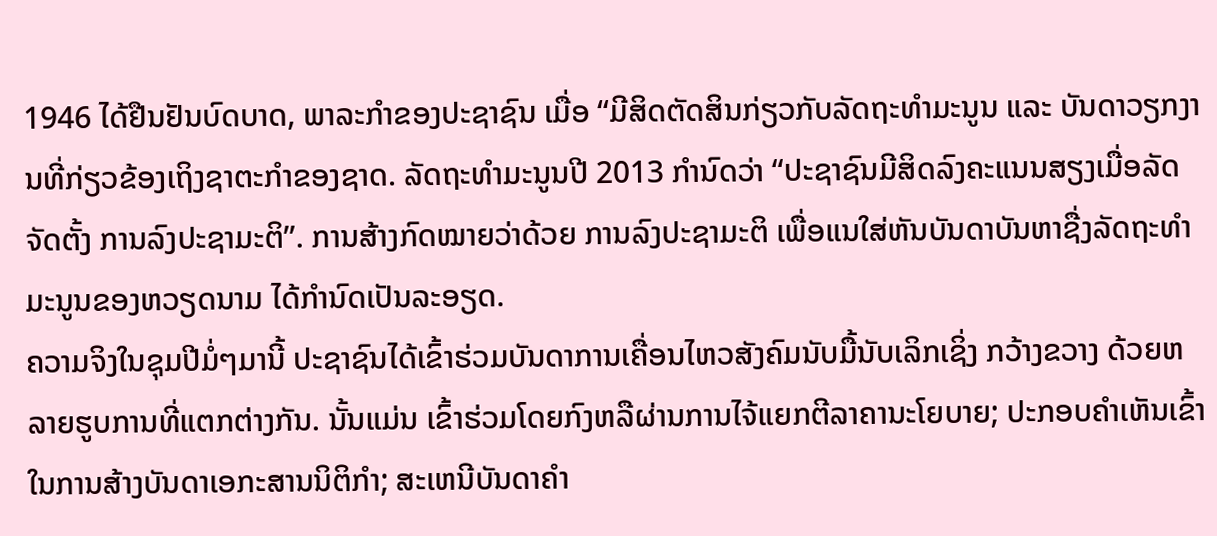1946 ໄດ້ຢືນຢັນບົດບາດ, ພາລະກຳຂອງປະຊາຊົນ ເມື່ອ “ມີສິດຕັດສິນກ່ຽວກັບລັດຖະທຳມະນູນ ແລະ ບັນດາວຽກງານທີ່ກ່ຽວຂ້ອງເຖິງຊາຕະກຳຂອງຊາດ. ລັດຖະທຳມະນູນປີ 2013 ກຳນົດວ່າ “ປະຊາຊົນມີສິດລົງຄະແນນສຽງເມື່ອລັດຈັດຕັ້ງ ການລົງປະຊາມະຕິ”. ການສ້າງກົດໝາຍວ່າດ້ວຍ ການລົງປະຊາມະຕິ ເພື່ອແນໃສ່ຫັນບັນດາບັນຫາຊື່ງລັດຖະທຳມະນູນຂອງຫວຽດນາມ ໄດ້ກຳນົດເປັນລະອຽດ.
ຄວາມຈິງໃນຊຸມປີມໍ່ໆມານີ້ ປະຊາຊົນໄດ້ເຂົ້າຮ່ວມບັນດາການເຄື່ອນໄຫວສັງຄົມນັບມື້ນັບເລິກເຊິ່ງ ກວ້າງຂວາງ ດ້ວຍຫລາຍຮູບການທີ່ແຕກຕ່າງກັນ. ນັ້ນແມ່ນ ເຂົ້າຮ່ວມໂດຍກົງຫລືຜ່ານການໄຈ້ແຍກຕີລາຄານະໂຍບາຍ; ປະກອບຄຳເຫັນເຂົ້າໃນການສ້າງບັນດາເອກະສານນິຕິກຳ; ສະເຫນີບັນດາຄຳ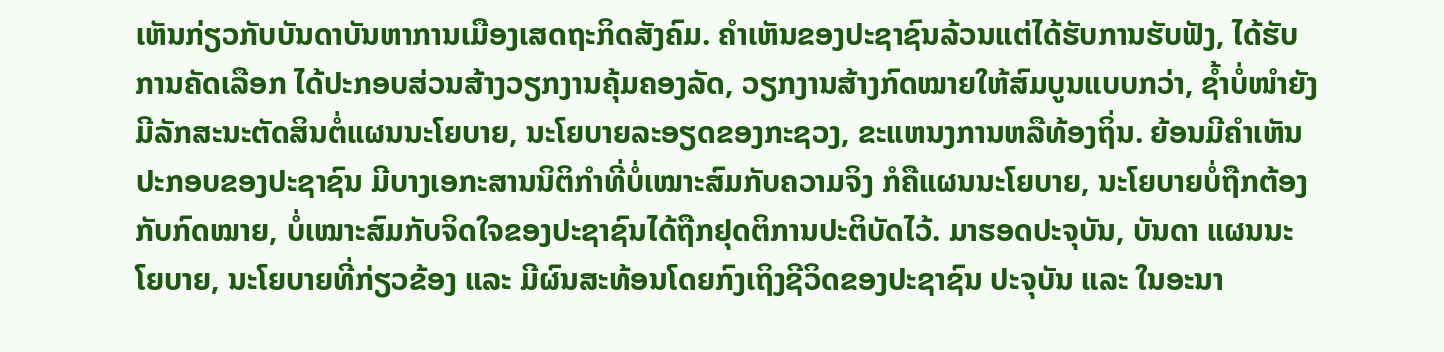ເຫັນກ່ຽວກັບບັນດາບັນຫາການເມືອງເສດຖະກິດສັງຄົມ. ຄຳເຫັນຂອງປະຊາຊົນລ້ວນແຕ່ໄດ້ຮັບການຮັບຟັງ, ໄດ້ຮັບການຄັດເລືອກ ໄດ້ປະກອບສ່ວນສ້າງວຽກງານຄຸ້ມຄອງລັດ, ວຽກງານສ້າງກົດໝາຍໃຫ້ສົມບູນແບບກວ່າ, ຊ້ຳບໍ່ໜຳຍັງມີລັກສະນະຕັດສິນຕໍ່ແຜນນະໂຍບາຍ, ນະໂຍບາຍລະອຽດຂອງກະຊວງ, ຂະແຫນງການຫລືທ້ອງຖິ່ນ. ຍ້ອນມີຄຳເຫັນປະກອບຂອງປະຊາຊົນ ມີບາງເອກະສານນິຕິກຳທີ່ບໍ່ເໝາະສົມກັບຄວາມຈິງ ກໍຄືແຜນນະໂຍບາຍ, ນະໂຍບາຍບໍ່ຖືກຕ້ອງກັບກົດໝາຍ, ບໍ່ເໝາະສົມກັບຈິດໃຈຂອງປະຊາຊົນໄດ້ຖືກຢຸດຕິການປະຕິບັດໄວ້. ມາຮອດປະຈຸບັນ, ບັນດາ ແຜນນະໂຍບາຍ, ນະໂຍບາຍທີ່ກ່ຽວຂ້ອງ ແລະ ມີຜົນສະທ້ອນໂດຍກົງເຖິງຊີວິດຂອງປະຊາຊົນ ປະຈຸບັນ ແລະ ໃນອະນາ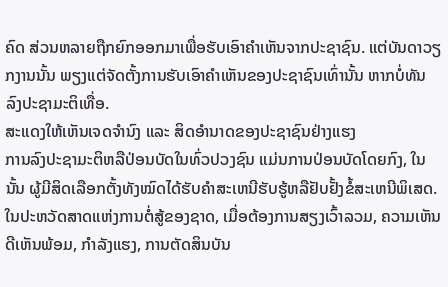ຄົດ ສ່ວນຫລາຍຖືກຍົກອອກມາເພື່ອຮັບເອົາຄຳເຫັນຈາກປະຊາຊົນ. ແຕ່ບັນດາວຽກງານນັ້ນ ພຽງແຕ່ຈັດຕັ້ງການຮັບເອົາຄຳເຫັນຂອງປະຊາຊົນເທົ່ານັ້ນ ຫາກບໍ່ທັນ ລົງປະຊາມະຕິເທື່ອ.
ສະແດງໃຫ້ເຫັນເຈດຈຳນົງ ແລະ ສິດອຳນາດຂອງປະຊາຊົນຢ່າງແຮງ
ການລົງປະຊາມະຕິຫລືປ່ອນບັດໃນທົ່ວປວງຊົນ ແມ່ນການປ່ອນບັດໂດຍກົງ, ໃນນັ້ນ ຜູ້ມີສິດເລືອກຕັ້ງທັງໝົດໄດ້ຮັບຄຳສະເຫນີຮັບຮູ້ຫລືຢັບຢັ້ງຂໍ້ສະເຫນີພິເສດ. ໃນປະຫວັດສາດແຫ່ງການຕໍ່ສູ້ຂອງຊາດ, ເມື່ອຕ້ອງການສຽງເວົ້າລວມ, ຄວາມເຫັນດີເຫັນພ້ອມ, ກຳລັງແຮງ, ການຕັດສິນບັນ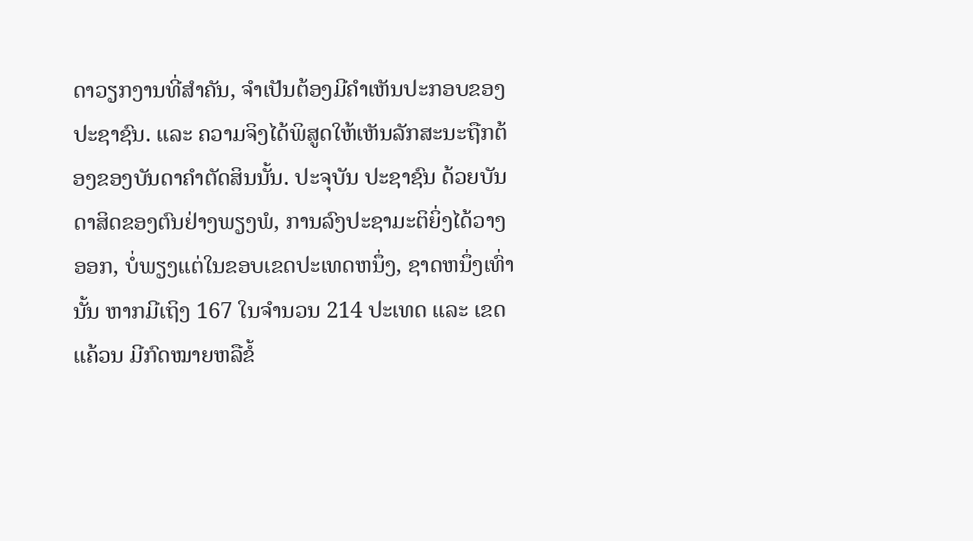ດາວຽກງານທີ່ສຳຄັນ, ຈຳເປັນຕ້ອງມີຄຳເຫັນປະກອບຂອງປະຊາຊົນ. ແລະ ຄວາມຈິງໄດ້ພິສູດໃຫ້ເຫັນລັກສະນະຖືກຕ້ອງຂອງບັນດາຄຳຕັດສິນນັ້ນ. ປະຈຸບັນ ປະຊາຊົນ ດ້ວຍບັນດາສິດຂອງຕົນຢ່າງພຽງພໍ, ການລົງປະຊາມະຕິຍິ່ງໄດ້ວາງອອກ, ບໍ່ພຽງແຕ່ໃນຂອບເຂດປະເທດຫນຶ່ງ, ຊາດຫນຶ່ງເທົ່ານັ້ນ ຫາກມີເຖິງ 167 ໃນຈຳນວນ 214 ປະເທດ ແລະ ເຂດແຄ້ວນ ມີກົດໝາຍຫລືຂໍ້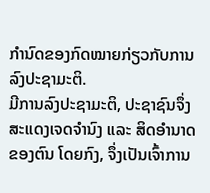ກຳນົດຂອງກົດໝາຍກ່ຽວກັບການລົງປະຊາມະຕິ.
ມີການລົງປະຊາມະຕິ, ປະຊາຊົນຈຶ່ງສະແດງເຈດຈຳນົງ ແລະ ສິດອຳນາດຂອງຕົນ ໂດຍກົງ, ຈຶ່ງເປັນເຈົ້າການ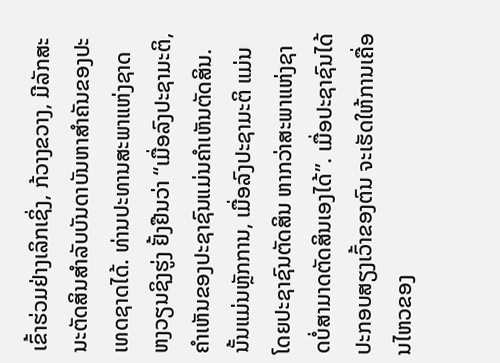ເຂົ້າຮ່ວມຢ່າງເລິກເຊິ່ງ, ກ້ວາງຂວາງ, ມີລັກສະນະຕັດສິນສຳລັບບັນດາບັນຫາສຳຄັນຂອງປະເທດຊາດໄດ້. ທ່ານປະທານສະພາແຫ່ງຊາດ ຫງວຽນຊິງຮູ່ງ ຢັ້ງຢືນວ່າ “ເມື່ອລົງປະຊາມະຕິ, ຄຳເຫັນຂອງປະຊາຊົນແມ່ນຄຳເຫັນຕັດສິນ. ນັ້ນແມ່ນຫຼັກການ, ເມື່ອລົງປະຊາມະຕິ ແມ່ນໂດຍປະຊາຊົນຕັດສິນ ຫາກວ່າສະພາແຫ່ງຊາດບໍ່ສາມາດຕັດສິນເອງໄດ້”. ເມື່ອປະຊາຊົນໄດ້ປະກອບສຽງເວົ້າຂອງຕົນ ຈະເຮັດໃຫ້ການເຄື່ອນໄຫວຂອງ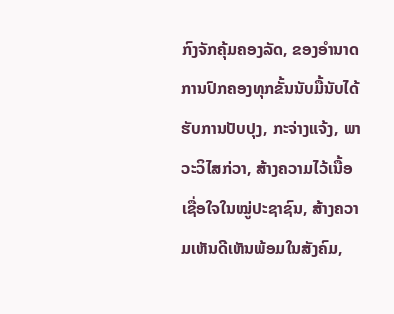ກົງຈັກຄຸ້ມຄອງລັດ, ຂອງອຳນາດການປົກຄອງທຸກຂັ້ນນັບມື້ນັບໄດ້ຮັບການປັບປຸງ, ກະຈ່າງແຈ້ງ, ພາວະວິໄສກ່ວາ, ສ້າງຄວາມໄວ້ເນື້ອເຊື່ອໃຈໃນໝູ່ປະຊາຊົນ, ສ້າງຄວາມເຫັນດີເຫັນພ້ອມໃນສັງຄົມ,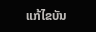ແກ້ໄຂບັນ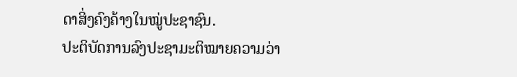ດາສິ່ງຄົງຄ້າງໃນໝູ່ປະຊາຊົນ.
ປະຕິບັດການລົງປະຊາມະຕິໝາຍຄວາມວ່າ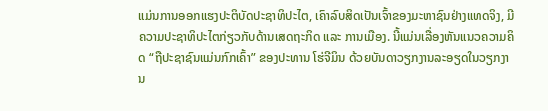ແມ່ນການອອກແຮງປະຕິບັດປະຊາທິປະໄຕ, ເຄົາລົບສິດເປັນເຈົ້າຂອງມະຫາຊົນຢ່າງແທດຈິງ, ມີຄວາມປະຊາທິປະໄຕກ່ຽວກັບດ້ານເສດຖະກິດ ແລະ ການເມືອງ. ນີ້ແມ່ນເລື່ອງຫັນແນວຄວາມຄິດ “ຖືປະຊາຊົນແມ່ນກົກເຄົ້າ” ຂອງປະທານ ໂຮ່ຈີມິນ ດ້ວຍບັນດາວຽກງານລະອຽດໃນວຽກງານ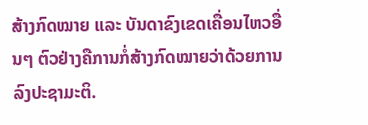ສ້າງກົດໝາຍ ແລະ ບັນດາຂົງເຂດເຄື່ອນໄຫວອື່ນໆ ຕົວຢ່າງຄືການກໍ່ສ້າງກົດໝາຍວ່າດ້ວຍການລົງປະຊາມະຕິ.